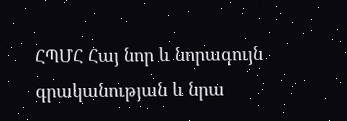ՀՊՄՀ Հայ նոր և նորագույն գրականության և նրա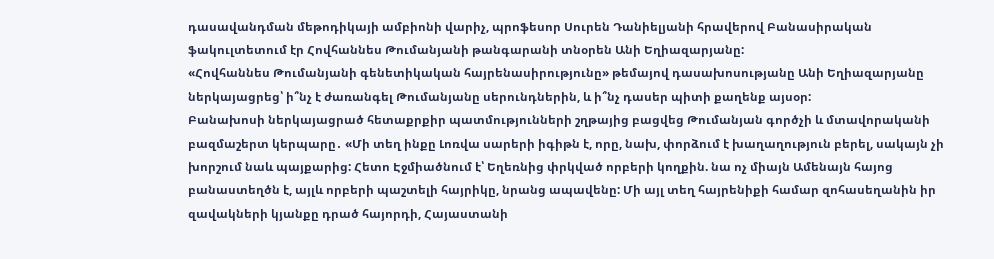դասավանդման մեթոդիկայի ամբիոնի վարիչ, պրոֆեսոր Սուրեն Դանիելյանի հրավերով Բանասիրական ֆակուլտետում էր Հովհաննես Թումանյանի թանգարանի տնօրեն Անի Եղիազարյանը:
«Հովհաննես Թումանյանի գենետիկական հայրենասիրությունը» թեմայով դասախոսությանը Անի Եղիազարյանը ներկայացրեց՝ ի՞նչ է ժառանգել Թումանյանը սերունդներին, և ի՞նչ դասեր պիտի քաղենք այսօր:
Բանախոսի ներկայացրած հետաքրքիր պատմությունների շղթայից բացվեց Թումանյան գործչի և մտավորականի բազմաշերտ կերպարը․ «Մի տեղ ինքը Լոռվա սարերի իգիթն է, որը, նախ, փորձում է խաղաղություն բերել, սակայն չի խորշում նաև պայքարից: Հետո Էջմիածնում է՝ Եղեռնից փրկված որբերի կողքին. նա ոչ միայն Ամենայն հայոց բանաստեղծն է, այլև որբերի պաշտելի հայրիկը, նրանց ապավենը: Մի այլ տեղ հայրենիքի համար զոհասեղանին իր զավակների կյանքը դրած հայորդի, Հայաստանի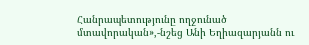Հանրապետությունը ողջունած մտավորական»,-նշեց Անի Եղիազարյանն ու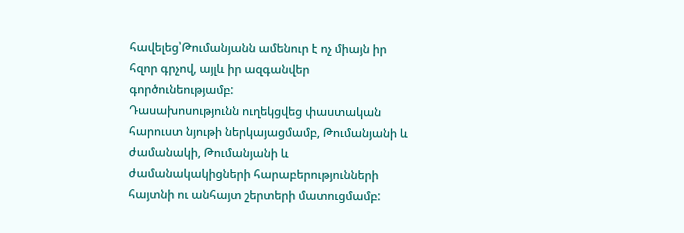հավելեց՝Թումանյանն ամենուր է ոչ միայն իր հզոր գրչով, այլև իր ազգանվեր գործունեությամբ:
Դասախոսությունն ուղեկցվեց փաստական հարուստ նյութի ներկայացմամբ, Թումանյանի և ժամանակի, Թումանյանի և ժամանակակիցների հարաբերությունների հայտնի ու անհայտ շերտերի մատուցմամբ: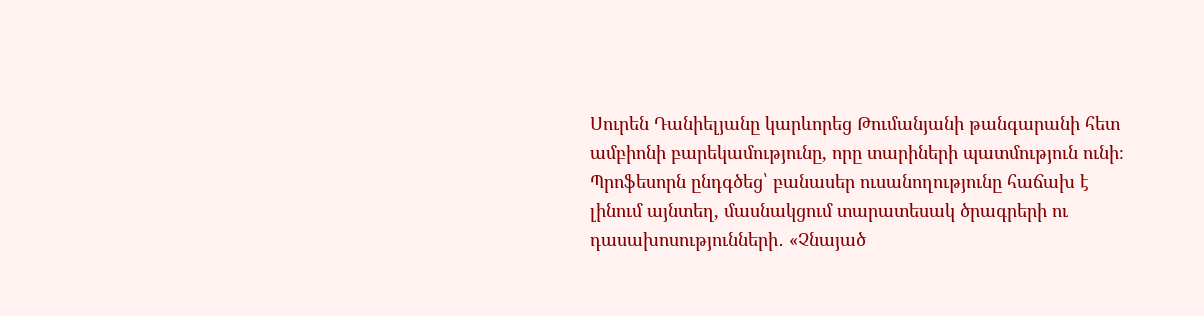Սուրեն Դանիելյանը կարևորեց Թումանյանի թանգարանի հետ ամբիոնի բարեկամությունը, որը տարիների պատմություն ունի։
Պրոֆեսորն ընդգծեց՝ բանասեր ուսանողությունը հաճախ է լինում այնտեղ, մասնակցում տարատեսակ ծրագրերի ու դասախոսությունների․ «Չնայած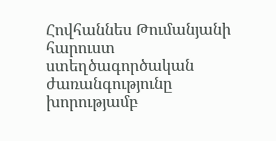Հովհաննես Թումանյանի հարուստ ստեղծագործական ժառանգությունը խորությամբ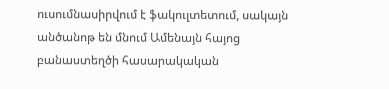ուսումնասիրվում է ֆակուլտետում, սակայն անծանոթ են մնում Ամենայն հայոց բանաստեղծի հասարակական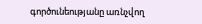գործունեությանը առնչվող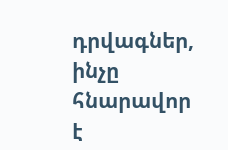դրվագներ, ինչը հնարավոր է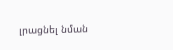լրացնել նման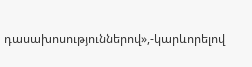դասախոսություններով»,-կարևորելով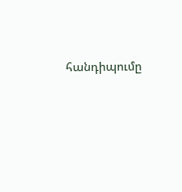հանդիպումը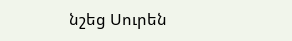նշեց Սուրեն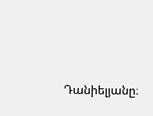Դանիելյանը։